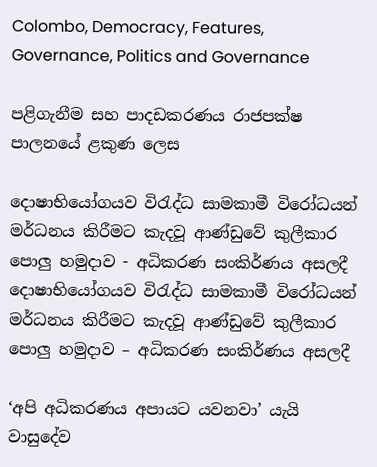Colombo, Democracy, Features, Governance, Politics and Governance

පළිගැනීම සහ පාදඩකරණය රාජපක්ෂ පාලනයේ ළකුණ ලෙස

දොෂාභියෝගයව විරැද්ධ සාමකාමී විරෝධයන් මර්ධනය කිරීමට කැදවූ ආණ්ඩුවේ කුලීකාර පොලු හමුදාව - අධිකරණ සංකිර්ණය අසලදී
දොෂාභියෝගයව විරැද්ධ සාමකාමී විරෝධයන් මර්ධනය කිරීමට කැදවූ ආණ්ඩුවේ කුලීකාර පොලු හමුදාව – අධිකරණ සංකිර්ණය අසලදී

‘අපි අධිකරණය අපායට යවනවා’ යැයි වාසුදේව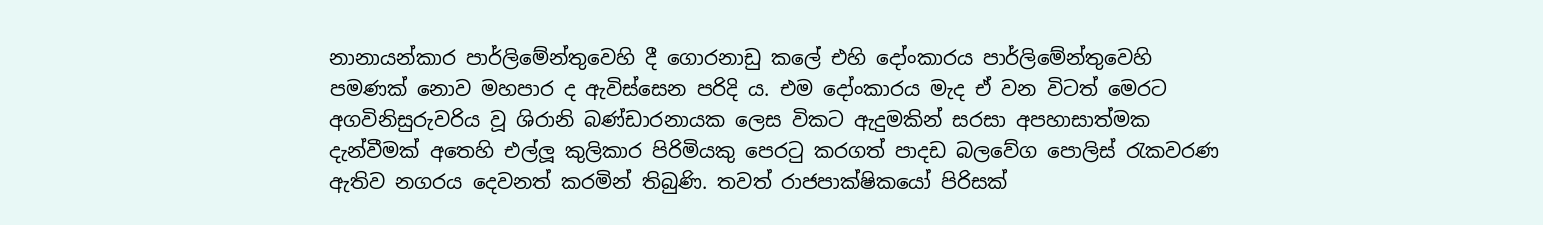නානායන්කාර පාර්ලිමේන්තුවෙහි දී ගොරනාඩු කලේ එහි දෝංකාරය පාර්ලිමේන්තුවෙහි පමණක් නොව මහපාර ද ඇවිස්සෙන පරිදි ය. එම දෝංකාරය මැද ඒ වන විටත් මෙරට අගවිනිසුරුවරිය වූ ශිරානි බණ්ඩාරනායක ලෙස විකට ඇදුමකින් සරසා අපහාසාත්මක දැන්වීමක් අතෙහි එල්ලූ කුලිකාර පිරිමියකු පෙරටු කරගත් පාදඩ බලවේග පොලිස් රැකවරණ ඇතිව නගරය දෙවනත් කරමින් තිබුණි. තවත් රාජපාක්ෂිකයෝ පිරිසක්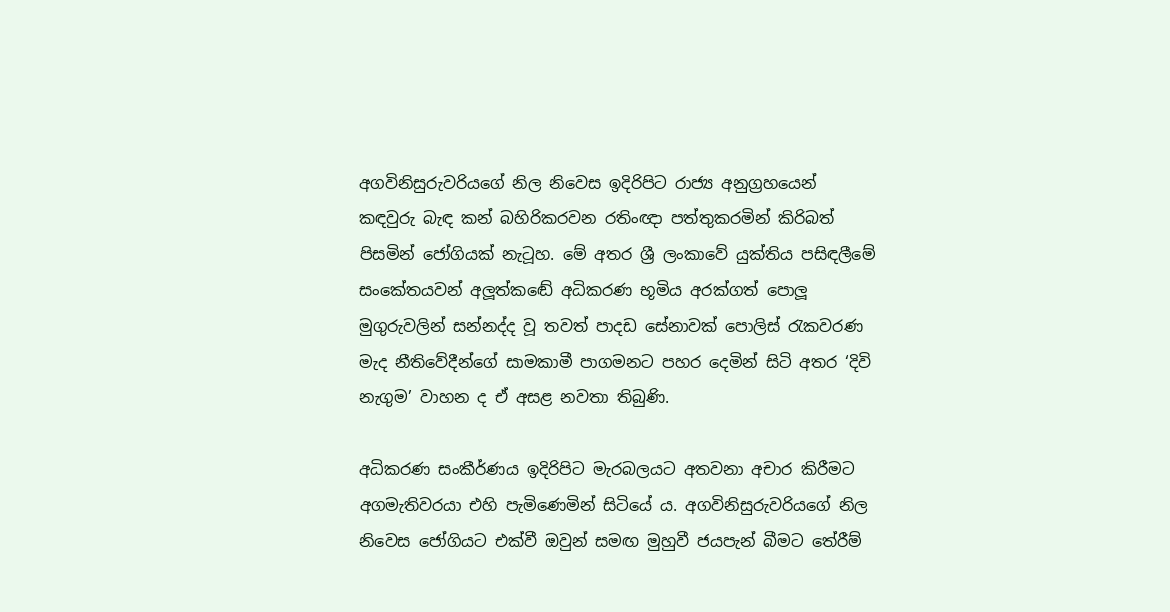අගවිනිසුරුවරියගේ නිල නිවෙස ඉදිරිපිට රාජ්‍ය අනුග්‍රහයෙන් කඳවුරු බැඳ කන් බහිරිකරවන රතිංඥා පත්තුකරමින් කිරිබත් පිසමින් ජෝගියක් නැටූහ. මේ අතර ශ්‍රී ලංකාවේ යුක්තිය පසිඳලීමේ සංකේතයවන් අලූත්කඬේ අධිකරණ භූමිය අරක්ගත් පොලූ මුගුරුවලින් සන්නද්ද වූ තවත් පාදඩ සේනාවක් පොලිස් රැකවරණ මැද නීතිවේදීන්ගේ සාමකාමී පාගමනට පහර දෙමින් සිටි අතර ‘දිවි නැගුම’ වාහන ද ඒ අසළ නවතා තිබුණි.

අධිකරණ සංකීර්ණය ඉදිරිපිට මැරබලයට අතවනා අචාර කිරීමට අගමැතිවරයා එහි පැමිණෙමින් සිටියේ ය. අගවිනිසුරුවරියගේ නිල නිවෙස ජෝගියට එක්වී ඔවුන් සමඟ මුහුවී ජයපැන් බීමට තේරීම්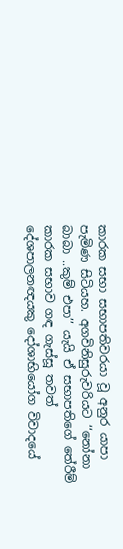කාරක සභා සභාපතිවරයා වූ අනුර යාපා පැමිණ සිටියහ. අගවිනිසුරුවරියට ‘‘නෝනා බාබා ..කුම් එපා’’ යැයි ඒ සභාපතිගේ තේරීම් කාරක සභාව ගඳ ගැස්සූ තවත් දේශපාලනඥයකු දෝශාභියෝග විවාදයේ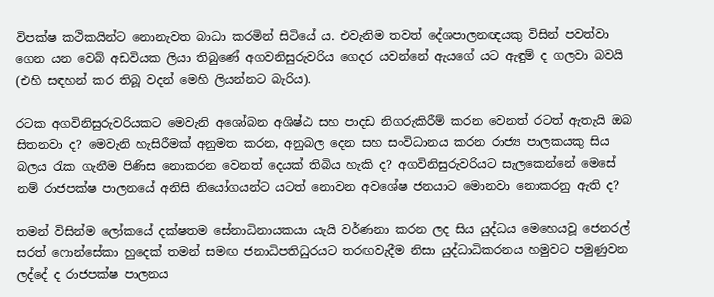විපක්ෂ කථිකයින්ට නොනැවත බාධා කරමින් සිටියේ ය. එවැනිම තවත් දේශපාලනඥයකු විසින් පවත්වා ගෙන යන වෙබ් අඩවියක ලියා තිබුණේ අගවනිසුරුවරිය ගෙදර යවන්නේ ඇයගේ යට ඇඳුම් ද ගලවා බවයි (එහි සඳහන් කර තිබූ වදන් මෙහි ලියන්නට බැරිය).

රටක අගවිනිසුරුවරියකට මෙවැනි අශෝබන අශිෂ්ඨ සහ පාදඩ නිගරුකිරීම් කරන වෙනත් රටත් ඇතැයි ඔබ සිතනවා ද? මෙවැනි හැසිරීමක් අනුමත කරන, අනුබල දෙන සහ සංවිධානය කරන රාජ්‍ය පාලකයකු සිය බලය රැක ගැනීම පිණිස නොකරන වෙනත් දෙයක් තිබිය හැකි ද? අගවිනිසුරුවරියට සැලකෙන්නේ මෙසේ නම් රාජපක්ෂ පාලනයේ අනිසි නියෝගයන්ට යටත් නොවන අවශේෂ ජනයාට මොනවා නොකරනු ඇති ද?

තමන් විසින්ම ලෝකයේ දක්ෂතම සේනාධිනායකයා යැයි වර්ණනා කරන ලද සිය යුද්ධය මෙහෙයවූ ජෙනරල් සරත් ෆොන්සේකා හුදෙක් තමන් සමඟ ජනාධිපතිධුරයට තරඟවැදීම නිසා යුද්ධාධිකරනය හමුවට පමුණුවන ලද්දේ ද රාජපක්ෂ පාලනය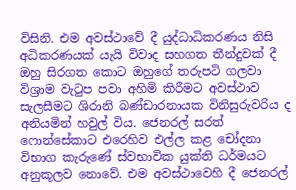විසිනි. එම අවස්ථාවේ දී යුද්ධාධිකරණය නිසි අධිකරණයක් යැයි විවාද සහගත තීන්දුවක් දී ඔහු සිරගත කොට ඔහුගේ තරුපටි ගලවා විශ්‍රාම වැටුප පවා අහිමි කිරීමට අවස්ථාව සැලසීමට ශිරානි බණ්ඩාරනායක විනිසුරුවරිය ද අනියමින් හවුල් විය. ජෙනරල් සරත් ෆොන්සේකාට එරෙහිව එල්ල කළ චෝදනා විභාග කැරුණේ ස්වභාවික යුක්ති ධර්මයට අනුකූලව නොවේ. එම අවස්ථාවෙහි දී ජෙනරල්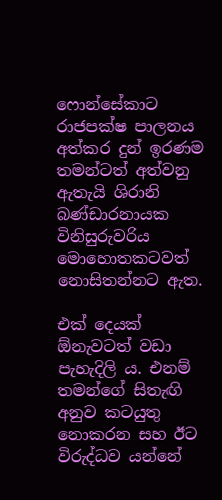ෆොන්සේකාට රාජපක්ෂ පාලනය අත්කර දුන් ඉරණම තමන්ටත් අත්වනු ඇතැයි ශිරානි බණ්ඩාරනායක විනිසුරුවරිය මොහොතකටවත් නොසිතන්නට ඇත.

එක් දෙයක් ඕනැවටත් වඩා පැහැදිලි ය. එනම් තමන්ගේ සිතැඟි අනුව කටයුතු නොකරන සහ ඊට විරුද්ධව යන්නේ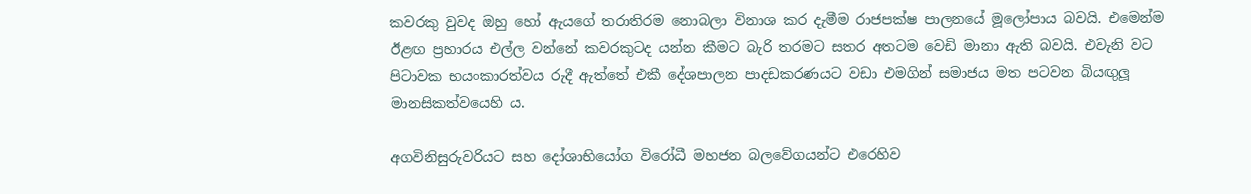කවරකු වුවද ඔහු හෝ ඇයගේ තරාතිරම නොබලා විනාශ කර දැමීම රාජපක්ෂ පාලනයේ මූලෝපාය බවයි. එමෙන්ම ඊළඟ ප්‍රහාරය එල්ල වන්නේ කවරකුටද යන්න කීමට බැරි තරමට සතර අතටම වෙඩි මානා ඇති බවයි. එවැනි වට පිටාවක භයංකාරත්වය රුදී ඇත්තේ එකී දේශපාලන පාදඩකරණයට වඩා එමගින් සමාජය මත පටවන බියඟුලූ මානසිකත්වයෙහි ය.

අගවිනිසුරුවරියට සහ දෝශාභියෝග විරෝධී මහජන බලවේගයන්ට එරෙහිව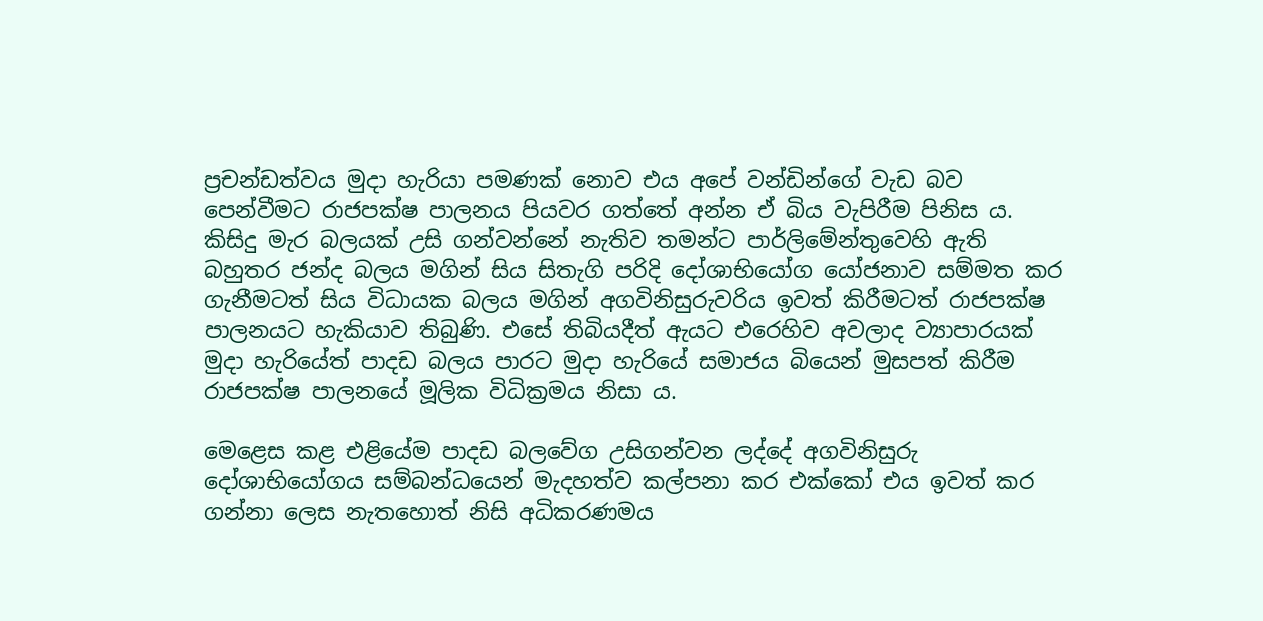ප්‍රචන්ඩත්වය මුදා හැරියා පමණක් නොව එය අපේ වන්ඩින්ගේ වැඩ බව පෙන්වීමට රාජපක්ෂ පාලනය පියවර ගත්තේ අන්න ඒ බිය වැපිරීම පිනිස ය. කිසිදු මැර බලයක් උසි ගන්වන්නේ නැතිව තමන්ට පාර්ලිමේන්තුවෙහි ඇති බහුතර ජන්ද බලය මගින් සිය සිතැගි පරිදි දෝශාභියෝග යෝජනාව සම්මත කර ගැනීමටත් සිය විධායක බලය මගින් අගවිනිසුරුවරිය ඉවත් කිරීමටත් රාජපක්ෂ පාලනයට හැකියාව තිබුණි. එසේ තිබියදීත් ඇයට එරෙහිව අවලාද ව්‍යාපාරයක් මුදා හැරියේත් පාදඩ බලය පාරට මුදා හැරියේ සමාජය බියෙන් මුසපත් කිරීම රාජපක්ෂ පාලනයේ මූලික විධික්‍රමය නිසා ය.

මෙළෙස කළ එළියේම පාදඩ බලවේග උසිගන්වන ලද්දේ අගවිනිසුරු දෝශාභියෝගය සම්බන්ධයෙන් මැදහත්ව කල්පනා කර එක්කෝ එය ඉවත් කර ගන්නා ලෙස නැතහොත් නිසි අධිකරණමය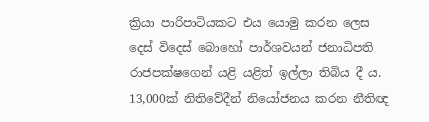ක්‍රියා පාරිපාටියකට එය යොමු කරන ලෙස දෙස් විදෙස් බොහෝ පාර්ශවයන් ජනාධිපති රාජපක්ෂගෙන් යළි යළිත් ඉල්ලා තිබිය දී ය. 13,000ක් නිතිවේදීන් නියෝජනය කරන නීතිඥ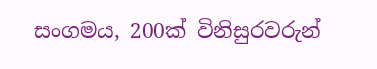සංගමය, 200ක් විනිසුරවරුන්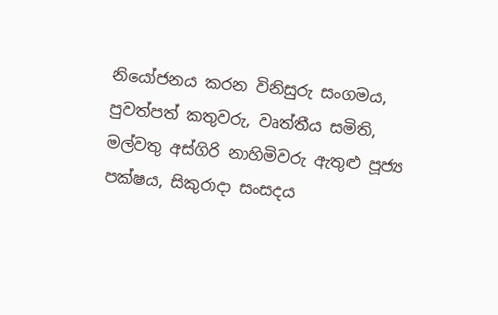නියෝජනය කරන විනිසුරු සංගමය, පුවත්පත් කතුවරු, වෘත්තීය සමිති, මල්වතු අස්ගිරි නාහිමිවරු ඇතුළු පූජ්‍ය පක්ෂය, සිකුරාදා සංසදය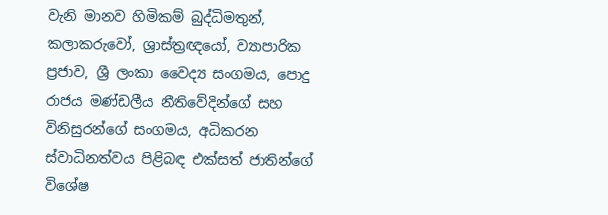වැනි මානව හිමිකම් බුද්ධිමතුන්, කලාකරුවෝ, ශ්‍රාස්ත්‍රඥයෝ, ව්‍යාපාරික ප්‍රජාව, ශ්‍රී ලංකා වෛද්‍ය සංගමය, පොදු රාජය මණ්ඩලීය නීතිවේදින්ගේ සහ විනිසුරන්ගේ සංගමය, අධිකරන ස්වාධිනත්වය පිළිබඳ එක්සත් ජාතින්ගේ විශේෂ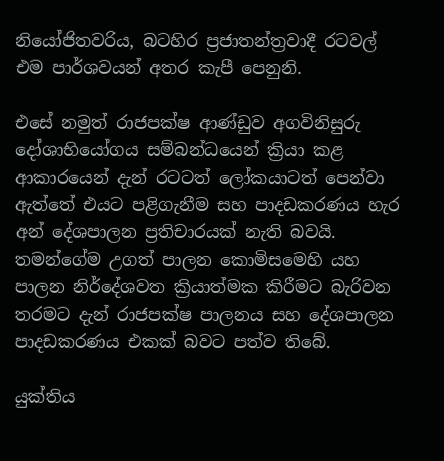නියෝජිතවරිය, බටහිර ප්‍රජාතන්ත්‍රවාදී රටවල් එම පාර්ශවයන් අතර කැපී පෙනුනි.

එසේ නමුත් රාජපක්ෂ ආණ්ඩුව අගවිනිසුරු දෝශාභියෝගය සම්බන්ධයෙන් ක්‍රියා කළ ආකාරයෙන් දැන් රටටත් ලෝකයාටත් පෙන්වා ඇත්තේ එයට පළිගැනීම සහ පාදඩකරණය හැර අන් දේශපාලන ප්‍රතිචාරයක් නැති බවයි. තමන්ගේම උගත් පාලන කොමිසමෙහි යහ පාලන නිර්දේශවත ක්‍රියාත්මක කිරීමට බැරිවන තරමට දැන් රාජපක්ෂ පාලනය සහ දේශපාලන පාදඩකරණය එකක් බවට පත්ව තිබේ.

යුක්තිය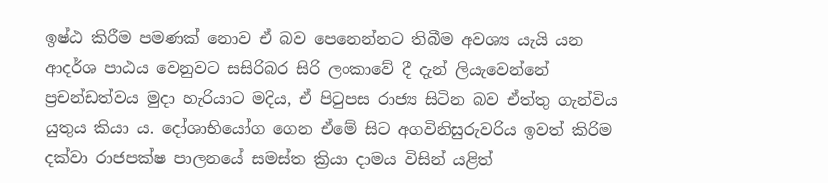ඉෂ්ඨ කිරීම පමණක් නොව ඒ බව පෙනෙන්නට තිබීම අවශ්‍ය යැයි යන ආදර්ශ පාඨය වෙනුවට සසිරිබර සිරි ලංකාවේ දී දැන් ලියැවෙන්නේ ප්‍රචන්ඩත්වය මුදා හැරියාට මදිය, ඒ පිටුපස රාජ්‍ය සිටින බව ඒත්තු ගැන්විය යුතුය කියා ය. දෝශාභියෝග ගෙන ඒමේ සිට අගවිනිසුරුවරිය ඉවත් කිරිම දක්වා රාජපක්ෂ පාලනයේ සමස්ත ක්‍රියා දාමය විසින් යළිත්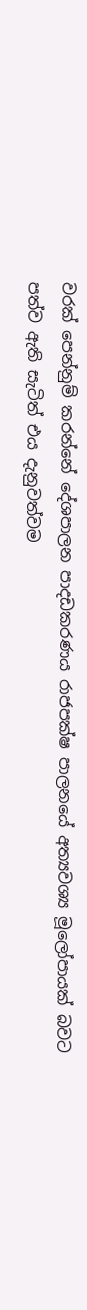වරක් පෙන්නුම් කරන්නේ දේශපාලන පාදඩකරණය රාජපක්ෂ පාලනයේ අත්‍යවශ්‍ය මූලෝපායක් බවට පත්ව ඇති සැටිත් එය දැනුවත්වම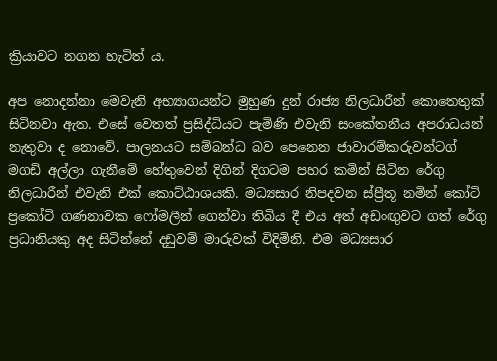ක්‍රියාවට නගන හැටිත් ය.

අප නොදන්නා මෙවැනි අභ්‍යාගයන්ට මුහුණ දුන් රාජ්‍ය නිලධාරීන් කොතෙතුක් සිටිනවා ඇත. එසේ වෙතත් ප්‍රසිද්ධියට පැමිණි එවැනි සංකේතනීය අපරාධයන් නැතුවා ද නොවේ. පාලනයට සම්බන්ධ බව පෙනෙන ජාවාරම්කරුවන්ටග් මගඩි අල්ලා ගැනීමේ හේතුවෙන් දිගින් දිගටම පහර කමින් සිටින රේගු නිලධාරීන් එවැනි එක් කොට්ඨාශයකි. මධ්‍යසාර නිපදවන ස්ප්‍රීතූ නමින් කෝටි ප්‍රකෝටි ගණනාවක ෆෝමලීන් ගෙන්වා තිබිය දී එය අත් අඩංඟුවට ගත් රේගු ප්‍රධානියකු අද සිටින්නේ දඩුවම් මාරුවක් විදිමිනි. එම මධ්‍යසාර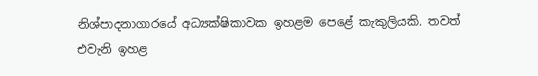නිශ්පාදනාගාරයේ අධ්‍යක්ෂිකාවක ඉහළම පෙළේ කැකුලියකි. තවත් එවැනි ඉහළ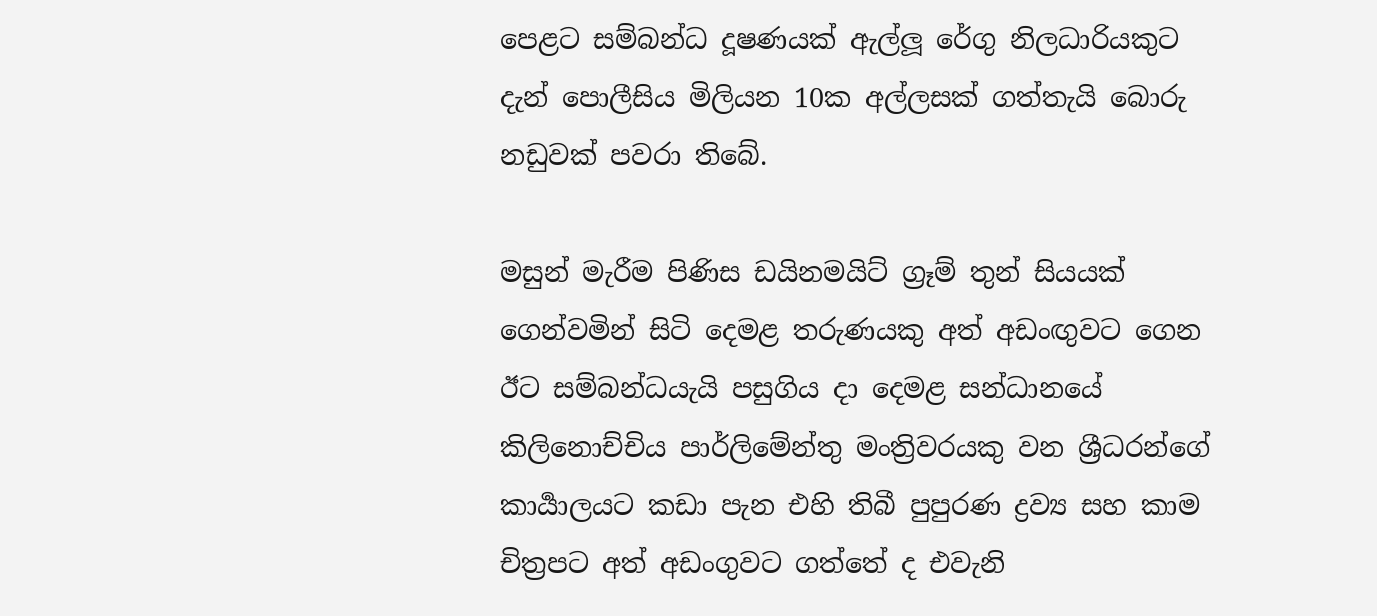පෙළට සම්බන්ධ දූෂණයක් ඇල්ලූ රේගු නිලධාරියකුට දැන් පොලීසිය මිලියන 10ක අල්ලසක් ගත්තැයි බොරු නඩුවක් පවරා තිබේ.

මසුන් මැරීම පිණිස ඩයිනමයිට් ග්‍රෑම් තුන් සියයක් ගෙන්වමින් සිටි දෙමළ තරුණයකු අත් අඩංඟුවට ගෙන ඊට සම්බන්ධයැයි පසුගිය දා දෙමළ සන්ධානයේ කිලිනොච්චිය පාර්ලිමේන්තු මංත්‍රිවරයකු වන ශ්‍රීධරන්ගේ කාර්‍යාලයට කඩා පැන එහි තිබී පුපුරණ ද්‍රව්‍ය සහ කාම චිත්‍රපට අත් අඩංගුවට ගත්තේ ද එවැනි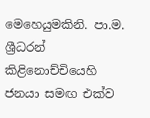මෙහෙයුමකිනි. පා.ම. ශ්‍රීධරන් කිළිනොච්චියෙහි ජනයා සමඟ එක්ව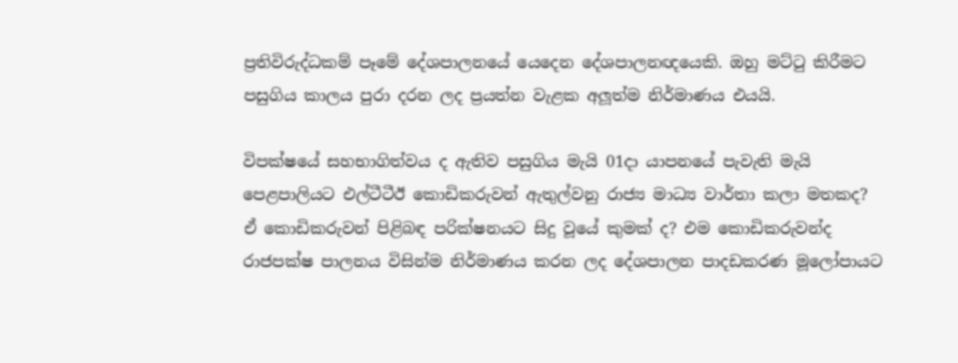ප්‍රතිවිරුද්ධකම් පෑමේ දේශපාලනයේ යෙදෙන දේශපාලනඥයෙකි. ඔහු මට්ටු කිරීමට පසුගිය කාලය පුරා දරන ලද ප්‍රයත්න වැළක අලූත්ම නිර්මාණය එයයි.

විපක්ෂයේ සහභාගිත්වය ද ඇතිව පසුගිය මැයි 01දා යාපනයේ පැවැති මැයි පෙළපාලියට එල්ටීටීඊ කොඩිකරුවන් ඇතුල්වනු රාජ්‍ය මාධ්‍ය වාර්තා කලා මතකද? ඒ කොඩිකරුවන් පිළිබඳ පරික්ෂනයට සිදු වූයේ කුමක් ද? එම කොඩිකරුවන්ද රාජපක්ෂ පාලනය විසින්ම නිර්මාණය කරන ලද දේශපාලන පාදඩකරණ මූලෝපායට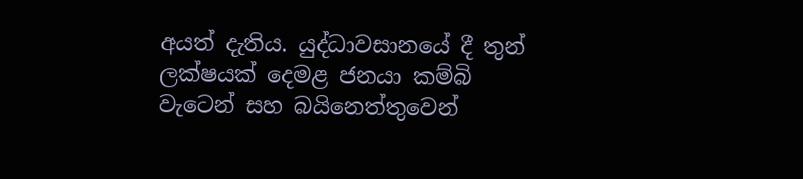අයත් දැතිය. යුද්ධාවසානයේ දී තුන් ලක්ෂයක් දෙමළ ජනයා කම්බි වැටෙන් සහ බයිනෙත්තුවෙන්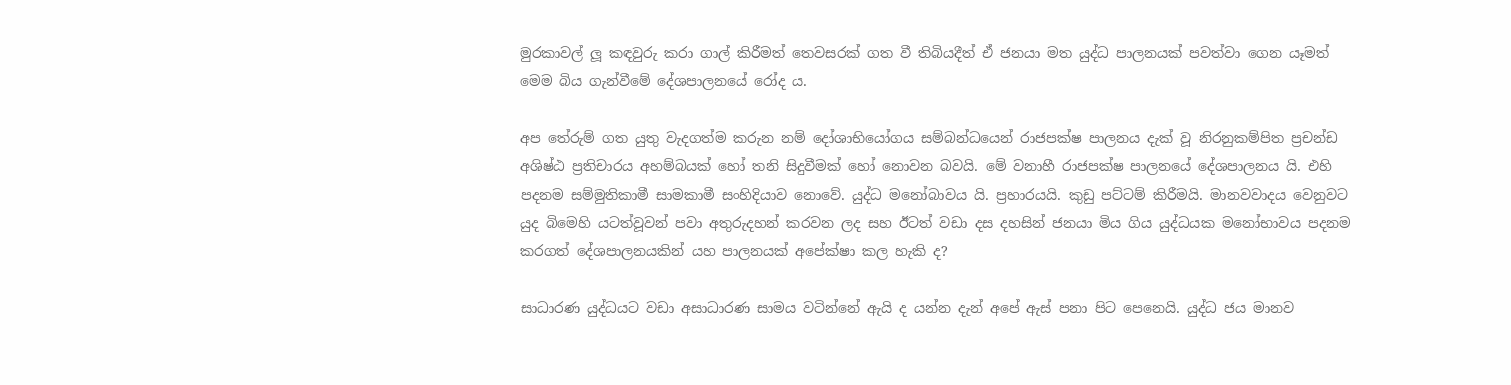මුරකාවල් ලූ කඳවුරු කරා ගාල් කිරීමත් තෙවසරක් ගත වී තිබියදීත් ඒ ජනයා මත යුද්ධ පාලනයක් පවත්වා ගෙන යෑමත් මෙම බිය ගැන්වීමේ දේශපාලනයේ රෝද ය.

අප තේරුම් ගත යුතු වැදගත්ම කරුන නම් දෝශාභියෝගය සම්බන්ධයෙන් රාජපක්ෂ පාලනය දැක් වූ නිරනුකම්පිත ප්‍රචන්ඩ අශිෂ්ඨ ප්‍රතිචාරය අහම්බයක් හෝ තනි සිදුවීමක් හෝ නොවන බවයි. මේ වනාහී රාජපක්ෂ පාලනයේ දේශපාලනය යි. එහි පදනම සම්මුතිකාමී සාමකාමී සංහිදියාව නොවේ. යුද්ධ මනෝබාවය යි. ප්‍රහාරයයි. කුඩු පට්ටම් කිරීමයි. මානවවාදය වෙනුවට යුද බිමෙහි යටත්වූවන් පවා අතුරුදහන් කරවන ලද සහ ඊටත් වඩා දස දහසින් ජනයා මිය ගිය යුද්ධයක මනෝභාවය පදනම කරගත් දේශපාලනයකින් යහ පාලනයක් අපේක්ෂා කල හැකි ද?

සාධාරණ යුද්ධයට වඩා අසාධාරණ සාමය වටින්නේ ඇයි ද යන්න දැන් අපේ ඇස් පනා පිට පෙනෙයි. යුද්ධ ජය මානව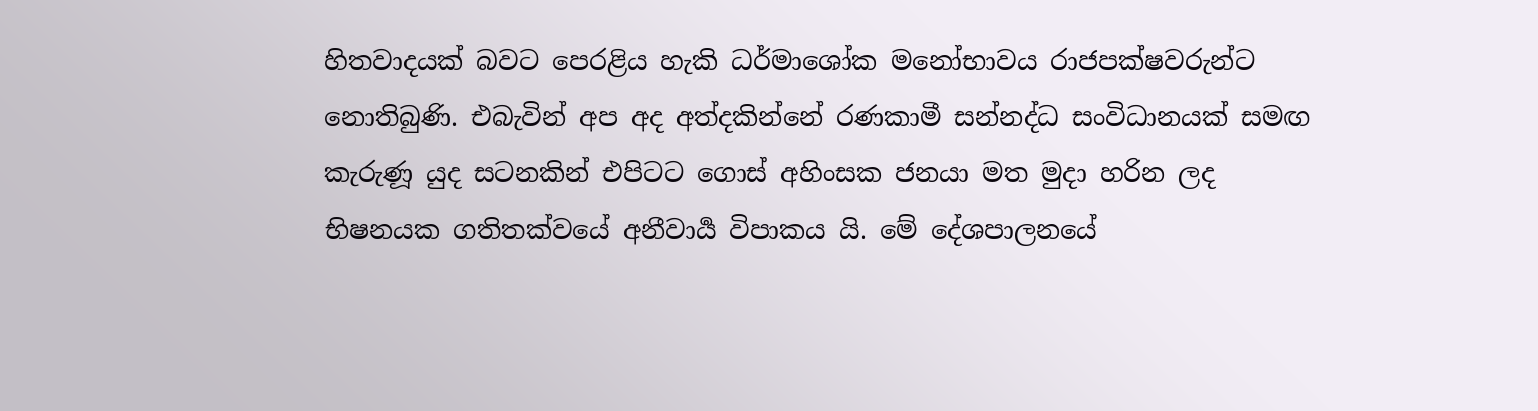හිතවාදයක් බවට පෙරළිය හැකි ධර්මාශෝක මනෝභාවය රාජපක්ෂවරුන්ට නොතිබුණි. එබැවින් අප අද අත්දකින්නේ රණකාමී සන්නද්ධ සංවිධානයක් සමඟ කැරුණූ යුද සටනකින් එපිටට ගොස් අහිංසක ජනයා මත මුදා හරින ලද භිෂනයක ගතිතක්වයේ අනීවාර්‍ය විපාකය යි. මේ දේශපාලනයේ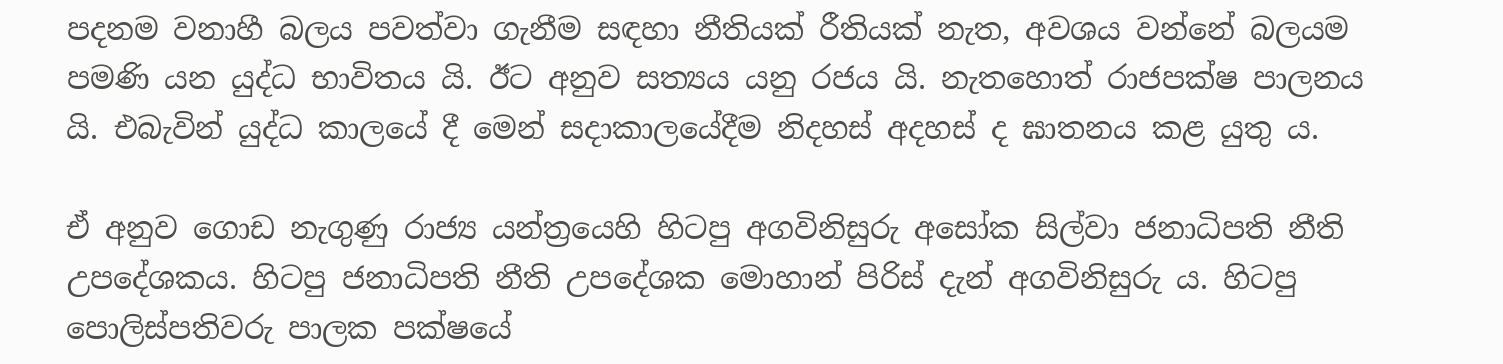පදනම වනාහී බලය පවත්වා ගැනීම සඳහා නීතියක් රීතියක් නැත, අවශය වන්නේ බලයම පමණි යන යුද්ධ භාවිතය යි. ඊට අනුව සත්‍යය යනු රජය යි. නැතහොත් රාජපක්ෂ පාලනය යි. එබැවින් යුද්ධ කාලයේ දී මෙන් සදාකාලයේදීම නිදහස් අදහස් ද ඝාතනය කළ යුතු ය.

ඒ අනුව ගොඩ නැගුණු රාජ්‍ය යන්ත්‍රයෙහි හිටපු අගවිනිසුරු අසෝක සිල්වා ජනාධිපති නීති උපදේශකය. හිටපු ජනාධිපති නීති උපදේශක මොහාන් පිරිස් දැන් අගවිනිසුරු ය. හිටපු පොලිස්පතිවරු පාලක පක්ෂයේ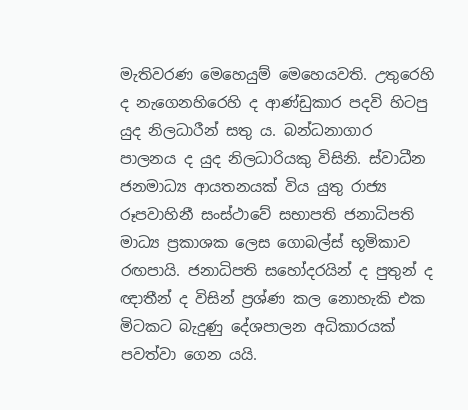මැතිවරණ මෙහෙයුම් මෙහෙයවති. උතුරෙහි ද නැගෙනහිරෙහි ද ආණ්ඩුකාර පදවි හිටපු යුද නිලධාරීන් සතු ය. බන්ධනාගාර පාලනය ද යුද නිලධාරියකු විසිනි. ස්වාධීන ජනමාධ්‍ය ආයතනයක් විය යුතු රාජ්‍ය රූපවාහිනී සංස්ථාවේ සභාපති ජනාධිපති මාධ්‍ය ප්‍රකාශක ලෙස ගොබල්ස් භූමිකාව රඟපායි. ජනාධිපති සහෝදරයින් ද පුතුන් ද ඥාතීන් ද විසින් ප්‍රශ්ණ කල නොහැකි එක මිටකට බැදුණු දේශපාලන අධිකාරයක් පවත්වා ගෙන යයි.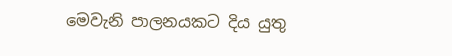මෙවැනි පාලනයකට දිය යුතු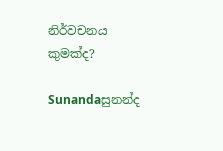නිර්වචනය කුමක්ද?

Sunandaසුනන්ද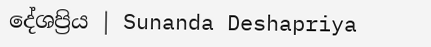දේශප්‍රිය | Sunanda Deshapriya